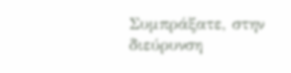Συμπράξατε, στην διεύρυνση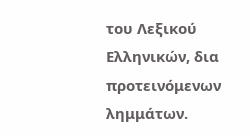του Λεξικού Ελληνικών, δια προτεινόμενων λημμάτων.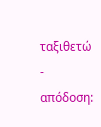ταξιθετώ
- απόδοση: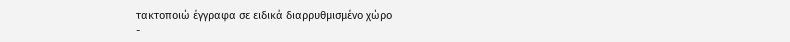τακτοποιώ έγγραφα σε ειδικά διαρρυθμισμένο χώρο
-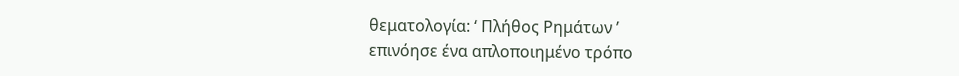θεματολογία: ‘ Πλήθος Ρημάτων ’
επινόησε ένα απλοποιημένο τρόπο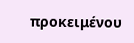προκειμένου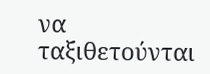να ταξιθετούνται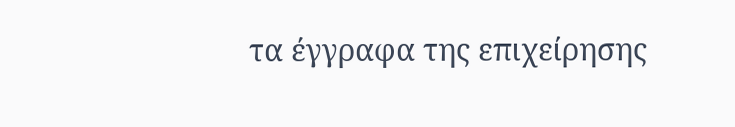τα έγγραφα της επιχείρησης